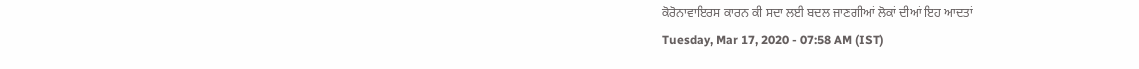ਕੋਰੋਨਾਵਾਇਰਸ ਕਾਰਨ ਕੀ ਸਦਾ ਲਈ ਬਦਲ ਜਾਣਗੀਆਂ ਲੋਕਾਂ ਦੀਆਂ ਇਹ ਆਦਤਾਂ
Tuesday, Mar 17, 2020 - 07:58 AM (IST)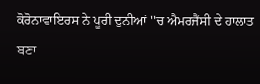ਕੋਰੋਨਾਵਾਇਰਸ ਨੇ ਪੂਰੀ ਦੁਨੀਆਂ ''ਚ ਐਮਰਜੈਂਸੀ ਦੇ ਹਾਲਾਤ ਬਣਾ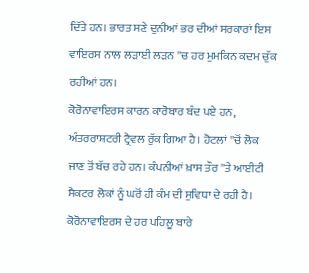ਦਿੱਤੇ ਹਨ। ਭਾਰਤ ਸਣੇ ਦੁਨੀਆਂ ਭਰ ਦੀਆਂ ਸਰਕਾਰਾਂ ਇਸ ਵਾਇਰਸ ਨਾਲ ਲੜਾਈ ਲੜਨ ''ਚ ਹਰ ਮੁਮਕਿਨ ਕਦਮ ਚੁੱਕ ਰਹੀਆਂ ਹਨ।
ਕੋਰੋਨਾਵਾਇਰਸ ਕਾਰਨ ਕਾਰੋਬਾਰ ਬੰਦ ਪਏ ਹਨ, ਅੰਤਰਰਾਸ਼ਟਰੀ ਟ੍ਰੈਵਲ ਰੁੱਕ ਗਿਆ ਹੈ। ਹੋਟਲਾਂ ''ਚੋਂ ਲੋਕ ਜਾਣ ਤੋਂ ਬੱਚ ਰਹੇ ਹਨ। ਕੰਪਨੀਆਂ ਖ਼ਾਸ ਤੌਰ ''ਤੇ ਆਈਟੀ ਸੈਕਟਰ ਲੋਕਾਂ ਨੂੰ ਘਰੋਂ ਹੀ ਕੰਮ ਦੀ ਸੁਵਿਧਾ ਦੇ ਰਹੀ ਹੈ।
ਕੋਰੋਨਾਵਾਇਰਸ ਦੇ ਹਰ ਪਹਿਲੂ ਬਾਰੇ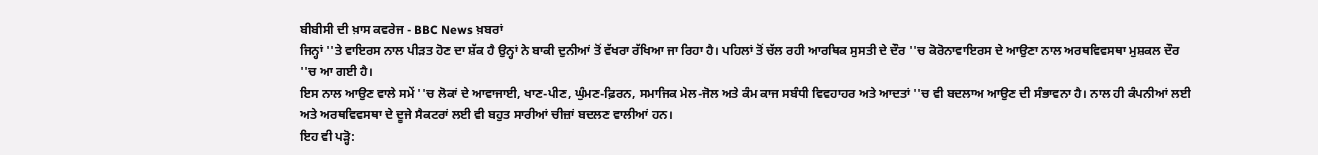ਬੀਬੀਸੀ ਦੀ ਖ਼ਾਸ ਕਵਰੇਜ - BBC News ਖ਼ਬਰਾਂ
ਜਿਨ੍ਹਾਂ ''ਤੇ ਵਾਇਰਸ ਨਾਲ ਪੀੜਤ ਹੋਣ ਦਾ ਸ਼ੱਕ ਹੈ ਉਨ੍ਹਾਂ ਨੇ ਬਾਕੀ ਦੁਨੀਆਂ ਤੋਂ ਵੱਖਰਾ ਰੱਖਿਆ ਜਾ ਰਿਹਾ ਹੈ। ਪਹਿਲਾਂ ਤੋਂ ਚੱਲ ਰਹੀ ਆਰਥਿਕ ਸੁਸਤੀ ਦੇ ਦੌਰ ''ਚ ਕੋਰੋਨਾਵਾਇਰਸ ਦੇ ਆਉਣਾ ਨਾਲ ਅਰਥਵਿਵਸਥਾ ਮੁਸ਼ਕਲ ਦੌਰ ''ਚ ਆ ਗਈ ਹੈ।
ਇਸ ਨਾਲ ਆਉਣ ਵਾਲੇ ਸਮੇਂ ''ਚ ਲੋਕਾਂ ਦੇ ਆਵਾਜਾਈ, ਖਾਣ-ਪੀਣ, ਘੁੰਮਣ-ਫ਼ਿਰਨ, ਸਮਾਜਿਕ ਮੇਲ-ਜੋਲ ਅਤੇ ਕੰਮ ਕਾਜ ਸਬੰਧੀ ਵਿਵਹਾਹਰ ਅਤੇ ਆਦਤਾਂ ''ਚ ਵੀ ਬਦਲਾਅ ਆਉਣ ਦੀ ਸੰਭਾਵਨਾ ਹੈ। ਨਾਲ ਹੀ ਕੰਪਨੀਆਂ ਲਈ ਅਤੇ ਅਰਥਵਿਵਸਥਾ ਦੇ ਦੂਜੇ ਸੈਕਟਰਾਂ ਲਈ ਵੀ ਬਹੁਤ ਸਾਰੀਆਂ ਚੀਜ਼ਾਂ ਬਦਲਣ ਵਾਲੀਆਂ ਹਨ।
ਇਹ ਵੀ ਪੜ੍ਹੋ: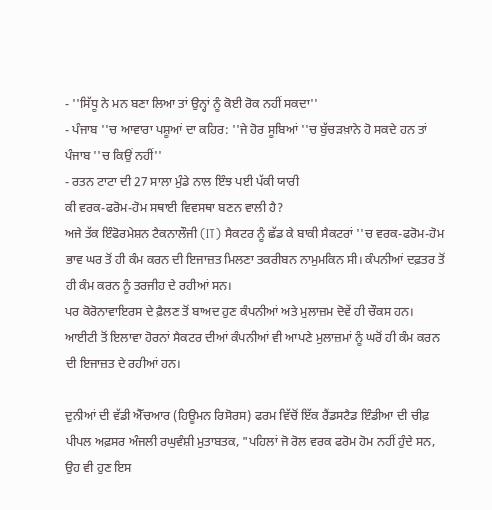- ''ਸਿੱਧੂ ਨੇ ਮਨ ਬਣਾ ਲਿਆ ਤਾਂ ਉਨ੍ਹਾਂ ਨੂੰ ਕੋਈ ਰੋਕ ਨਹੀਂ ਸਕਦਾ''
- ਪੰਜਾਬ ''ਚ ਆਵਾਰਾ ਪਸ਼ੂਆਂ ਦਾ ਕਹਿਰ: ''ਜੇ ਹੋਰ ਸੂਬਿਆਂ ''ਚ ਬੁੱਚੜਖ਼ਾਨੇ ਹੋ ਸਕਦੇ ਹਨ ਤਾਂ ਪੰਜਾਬ ''ਚ ਕਿਉਂ ਨਹੀਂ''
- ਰਤਨ ਟਾਟਾ ਦੀ 27 ਸਾਲਾ ਮੁੰਡੇ ਨਾਲ ਇੰਝ ਪਈ ਪੱਕੀ ਯਾਰੀ
ਕੀ ਵਰਕ-ਫਰੋਮ-ਹੋਮ ਸਥਾਈ ਵਿਵਸਥਾ ਬਣਨ ਵਾਲੀ ਹੈ?
ਅਜੇ ਤੱਕ ਇੰਫੋਰਮੇਸ਼ਨ ਟੈਕਨਾਲੌਜੀ (IT) ਸੈਕਟਰ ਨੂੰ ਛੱਡ ਕੇ ਬਾਕੀ ਸੈਕਟਰਾਂ ''ਚ ਵਰਕ-ਫਰੋਮ-ਹੋਮ ਭਾਵ ਘਰ ਤੋਂ ਹੀ ਕੰਮ ਕਰਨ ਦੀ ਇਜਾਜ਼ਤ ਮਿਲਣਾ ਤਕਰੀਬਨ ਨਾਮੁਮਕਿਨ ਸੀ। ਕੰਪਨੀਆਂ ਦਫ਼ਤਰ ਤੋਂ ਹੀ ਕੰਮ ਕਰਨ ਨੂੰ ਤਰਜੀਹ ਦੇ ਰਹੀਆਂ ਸਨ।
ਪਰ ਕੋਰੋਨਾਵਾਇਰਸ ਦੇ ਫ਼ੈਲਣ ਤੋਂ ਬਾਅਦ ਹੁਣ ਕੰਪਨੀਆਂ ਅਤੇ ਮੁਲਾਜ਼ਮ ਦੋਵੇਂ ਹੀ ਚੌਕਸ ਹਨ। ਆਈਟੀ ਤੋਂ ਇਲਾਵਾ ਹੋਰਨਾਂ ਸੈਕਟਰ ਦੀਆਂ ਕੰਪਨੀਆਂ ਵੀ ਆਪਣੇ ਮੁਲਾਜ਼ਮਾਂ ਨੂੰ ਘਰੋਂ ਹੀ ਕੰਮ ਕਰਨ ਦੀ ਇਜਾਜ਼ਤ ਦੇ ਰਹੀਆਂ ਹਨ।

ਦੁਨੀਆਂ ਦੀ ਵੱਡੀ ਐੱਚਆਰ (ਹਿਊਮਨ ਰਿਸੋਰਸ) ਫਰਮ ਵਿੱਚੋਂ ਇੱਕ ਰੈਂਡਸਟੈਡ ਇੰਡੀਆ ਦੀ ਚੀਫ਼ ਪੀਪਲ ਅਫ਼ਸਰ ਅੰਜਲੀ ਰਘੁਵੰਸ਼ੀ ਮੁਤਾਬਤਕ, "ਪਹਿਲਾਂ ਜੋ ਰੋਲ ਵਰਕ ਫਰੋਮ ਹੋਮ ਨਹੀਂ ਹੁੰਦੇ ਸਨ, ਉਹ ਵੀ ਹੁਣ ਇਸ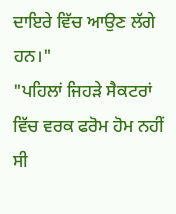ਦਾਇਰੇ ਵਿੱਚ ਆਉਣ ਲੱਗੇ ਹਨ।"
"ਪਹਿਲਾਂ ਜਿਹੜੇ ਸੈਕਟਰਾਂ ਵਿੱਚ ਵਰਕ ਫਰੋਮ ਹੋਮ ਨਹੀਂ ਸੀ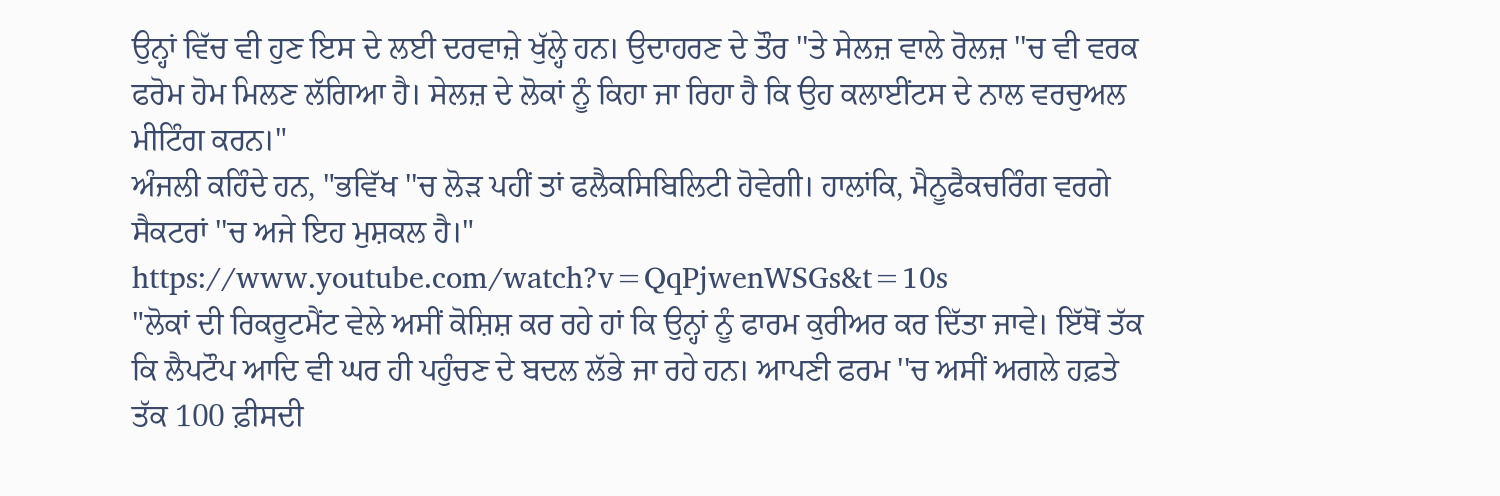ਉਨ੍ਹਾਂ ਵਿੱਚ ਵੀ ਹੁਣ ਇਸ ਦੇ ਲਈ ਦਰਵਾਜ਼ੇ ਖੁੱਲ੍ਹੇ ਹਨ। ਉਦਾਹਰਣ ਦੇ ਤੌਰ ''ਤੇ ਸੇਲਜ਼ ਵਾਲੇ ਰੋਲਜ਼ ''ਚ ਵੀ ਵਰਕ ਫਰੋਮ ਹੋਮ ਮਿਲਣ ਲੱਗਿਆ ਹੈ। ਸੇਲਜ਼ ਦੇ ਲੋਕਾਂ ਨੂੰ ਕਿਹਾ ਜਾ ਰਿਹਾ ਹੈ ਕਿ ਉਹ ਕਲਾਈਂਟਸ ਦੇ ਨਾਲ ਵਰਚੁਅਲ ਮੀਟਿੰਗ ਕਰਨ।"
ਅੰਜਲੀ ਕਹਿੰਦੇ ਹਨ, "ਭਵਿੱਖ ''ਚ ਲੋੜ ਪਹੀਂ ਤਾਂ ਫਲੈਕਸਿਬਿਲਿਟੀ ਹੋਵੇਗੀ। ਹਾਲਾਂਕਿ, ਮੈਨੂਫੈਕਚਰਿੰਗ ਵਰਗੇ ਸੈਕਟਰਾਂ ''ਚ ਅਜੇ ਇਹ ਮੁਸ਼ਕਲ ਹੈ।"
https://www.youtube.com/watch?v=QqPjwenWSGs&t=10s
"ਲੋਕਾਂ ਦੀ ਰਿਕਰੂਟਮੈਂਟ ਵੇਲੇ ਅਸੀਂ ਕੋਸ਼ਿਸ਼ ਕਰ ਰਹੇ ਹਾਂ ਕਿ ਉਨ੍ਹਾਂ ਨੂੰ ਫਾਰਮ ਕੁਰੀਅਰ ਕਰ ਦਿੱਤਾ ਜਾਵੇ। ਇੱਥੋਂ ਤੱਕ ਕਿ ਲੈਪਟੌਪ ਆਦਿ ਵੀ ਘਰ ਹੀ ਪਹੁੰਚਣ ਦੇ ਬਦਲ ਲੱਭੇ ਜਾ ਰਹੇ ਹਨ। ਆਪਣੀ ਫਰਮ ''ਚ ਅਸੀਂ ਅਗਲੇ ਹਫ਼ਤੇ ਤੱਕ 100 ਫ਼ੀਸਦੀ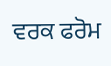ਵਰਕ ਫਰੋਮ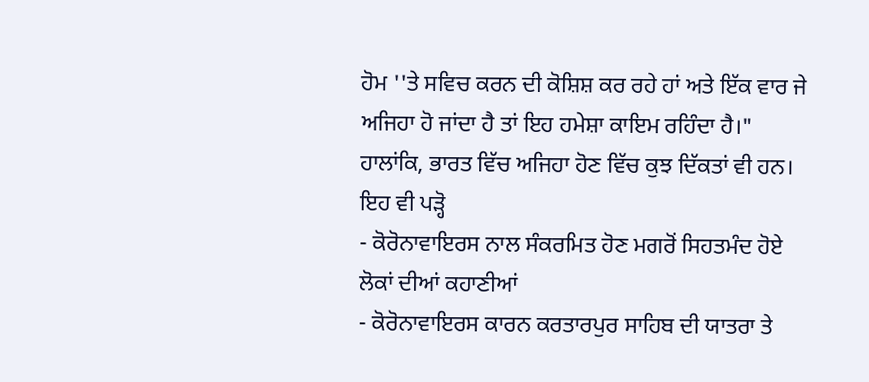ਹੋਮ ''ਤੇ ਸਵਿਚ ਕਰਨ ਦੀ ਕੋਸ਼ਿਸ਼ ਕਰ ਰਹੇ ਹਾਂ ਅਤੇ ਇੱਕ ਵਾਰ ਜੇ ਅਜਿਹਾ ਹੋ ਜਾਂਦਾ ਹੈ ਤਾਂ ਇਹ ਹਮੇਸ਼ਾ ਕਾਇਮ ਰਹਿੰਦਾ ਹੈ।"
ਹਾਲਾਂਕਿ, ਭਾਰਤ ਵਿੱਚ ਅਜਿਹਾ ਹੋਣ ਵਿੱਚ ਕੁਝ ਦਿੱਕਤਾਂ ਵੀ ਹਨ।
ਇਹ ਵੀ ਪੜ੍ਹੋ
- ਕੋਰੋਨਾਵਾਇਰਸ ਨਾਲ ਸੰਕਰਮਿਤ ਹੋਣ ਮਗਰੋਂ ਸਿਹਤਮੰਦ ਹੋਏ ਲੋਕਾਂ ਦੀਆਂ ਕਹਾਣੀਆਂ
- ਕੋਰੋਨਾਵਾਇਰਸ ਕਾਰਨ ਕਰਤਾਰਪੁਰ ਸਾਹਿਬ ਦੀ ਯਾਤਰਾ ਤੇ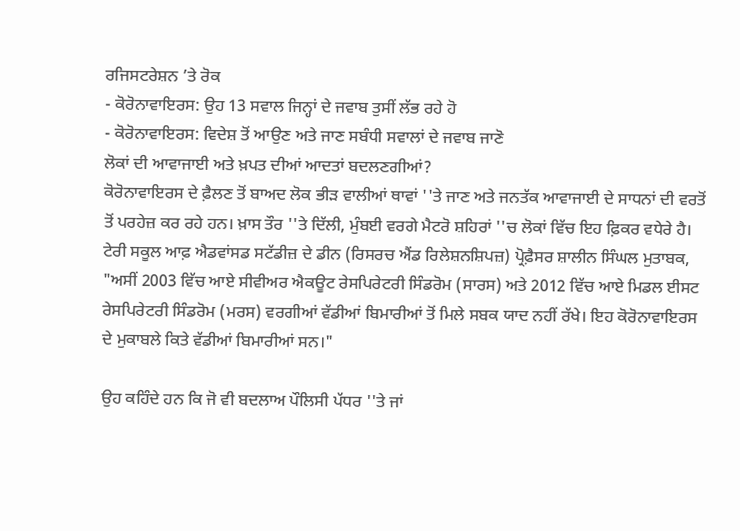ਰਜਿਸਟਰੇਸ਼ਨ ’ਤੇ ਰੋਕ
- ਕੋਰੋਨਾਵਾਇਰਸ: ਉਹ 13 ਸਵਾਲ ਜਿਨ੍ਹਾਂ ਦੇ ਜਵਾਬ ਤੁਸੀਂ ਲੱਭ ਰਹੇ ਹੋ
- ਕੋਰੋਨਾਵਾਇਰਸ: ਵਿਦੇਸ਼ ਤੋਂ ਆਉਣ ਅਤੇ ਜਾਣ ਸਬੰਧੀ ਸਵਾਲਾਂ ਦੇ ਜਵਾਬ ਜਾਣੋ
ਲੋਕਾਂ ਦੀ ਆਵਾਜਾਈ ਅਤੇ ਖ਼ਪਤ ਦੀਆਂ ਆਦਤਾਂ ਬਦਲਣਗੀਆਂ?
ਕੋਰੋਨਾਵਾਇਰਸ ਦੇ ਫ਼ੈਲਣ ਤੋਂ ਬਾਅਦ ਲੋਕ ਭੀੜ ਵਾਲੀਆਂ ਥਾਵਾਂ ''ਤੇ ਜਾਣ ਅਤੇ ਜਨਤੱਕ ਆਵਾਜਾਈ ਦੇ ਸਾਧਨਾਂ ਦੀ ਵਰਤੋਂ ਤੋਂ ਪਰਹੇਜ਼ ਕਰ ਰਹੇ ਹਨ। ਖ਼ਾਸ ਤੌਰ ''ਤੇ ਦਿੱਲੀ, ਮੁੰਬਈ ਵਰਗੇ ਮੈਟਰੋ ਸ਼ਹਿਰਾਂ ''ਚ ਲੋਕਾਂ ਵਿੱਚ ਇਹ ਫ਼ਿਕਰ ਵਧੇਰੇ ਹੈ।
ਟੇਰੀ ਸਕੂਲ ਆਫ਼ ਐਡਵਾਂਸਡ ਸਟੱਡੀਜ਼ ਦੇ ਡੀਨ (ਰਿਸਰਚ ਐਂਡ ਰਿਲੇਸ਼ਨਸ਼ਿਪਜ਼) ਪ੍ਰੋਫ਼ੈਸਰ ਸ਼ਾਲੀਨ ਸਿੰਘਲ ਮੁਤਾਬਕ, "ਅਸੀਂ 2003 ਵਿੱਚ ਆਏ ਸੀਵੀਅਰ ਐਕਊਟ ਰੇਸਪਿਰੇਟਰੀ ਸਿੰਡਰੋਮ (ਸਾਰਸ) ਅਤੇ 2012 ਵਿੱਚ ਆਏ ਮਿਡਲ ਈਸਟ ਰੇਸਪਿਰੇਟਰੀ ਸਿੰਡਰੋਮ (ਮਰਸ) ਵਰਗੀਆਂ ਵੱਡੀਆਂ ਬਿਮਾਰੀਆਂ ਤੋਂ ਮਿਲੇ ਸਬਕ ਯਾਦ ਨਹੀਂ ਰੱਖੇ। ਇਹ ਕੋਰੋਨਾਵਾਇਰਸ ਦੇ ਮੁਕਾਬਲੇ ਕਿਤੇ ਵੱਡੀਆਂ ਬਿਮਾਰੀਆਂ ਸਨ।"

ਉਹ ਕਹਿੰਦੇ ਹਨ ਕਿ ਜੋ ਵੀ ਬਦਲਾਅ ਪੌਲਿਸੀ ਪੱਧਰ ''ਤੇ ਜਾਂ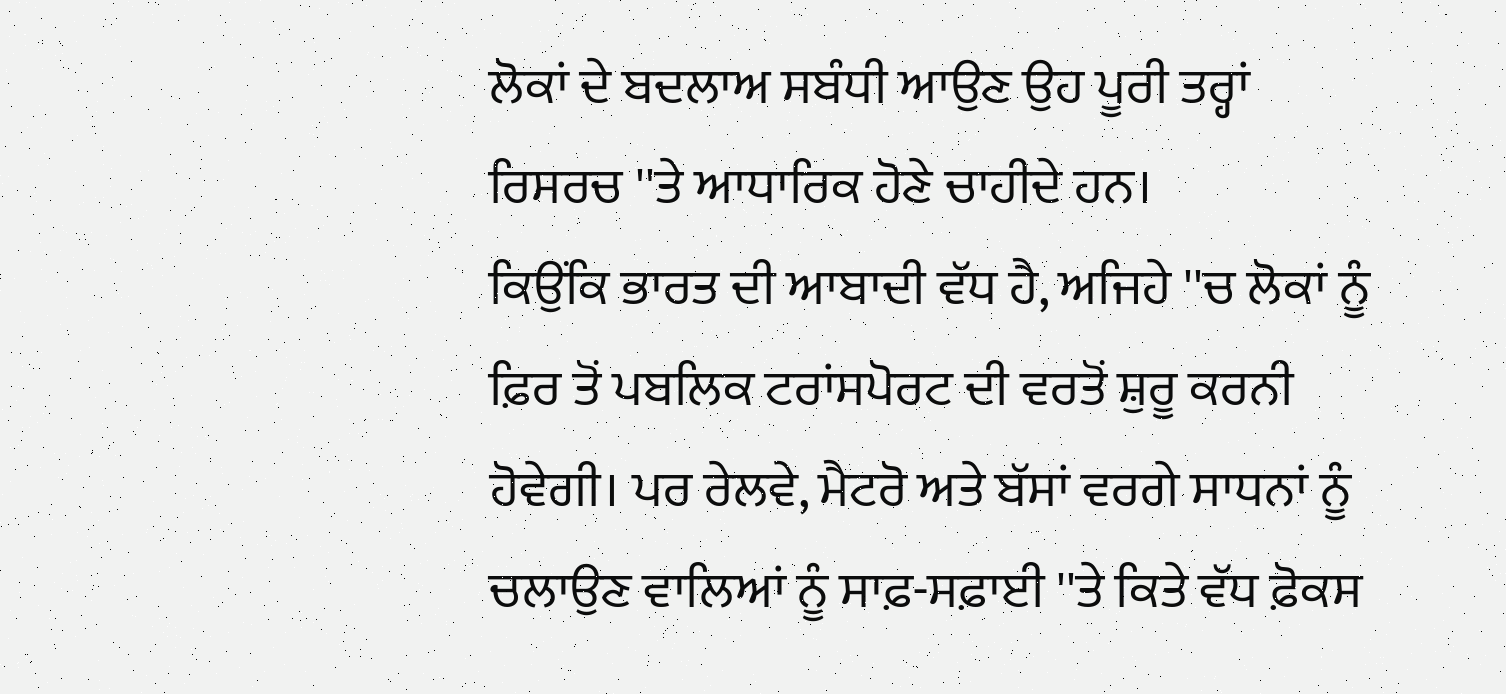ਲੋਕਾਂ ਦੇ ਬਦਲਾਅ ਸਬੰਧੀ ਆਉਣ ਉਹ ਪੂਰੀ ਤਰ੍ਹਾਂ ਰਿਸਰਚ ''ਤੇ ਆਧਾਰਿਕ ਹੋਣੇ ਚਾਹੀਦੇ ਹਨ।
ਕਿਉਂਕਿ ਭਾਰਤ ਦੀ ਆਬਾਦੀ ਵੱਧ ਹੈ, ਅਜਿਹੇ ''ਚ ਲੋਕਾਂ ਨੂੰ ਫ਼ਿਰ ਤੋਂ ਪਬਲਿਕ ਟਰਾਂਸਪੋਰਟ ਦੀ ਵਰਤੋਂ ਸ਼ੁਰੂ ਕਰਨੀ ਹੋਵੇਗੀ। ਪਰ ਰੇਲਵੇ, ਮੈਟਰੋ ਅਤੇ ਬੱਸਾਂ ਵਰਗੇ ਸਾਧਨਾਂ ਨੂੰ ਚਲਾਉਣ ਵਾਲਿਆਂ ਨੂੰ ਸਾਫ਼-ਸਫ਼ਾਈ ''ਤੇ ਕਿਤੇ ਵੱਧ ਫ਼ੋਕਸ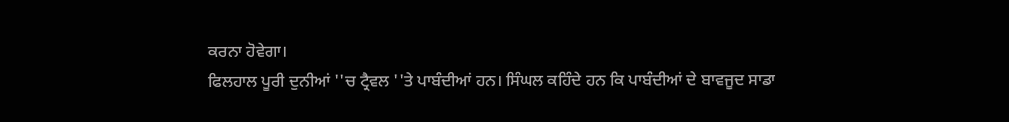ਕਰਨਾ ਹੋਵੇਗਾ।
ਫਿਲਹਾਲ ਪੂਰੀ ਦੁਨੀਆਂ ''ਚ ਟ੍ਰੈਵਲ ''ਤੇ ਪਾਬੰਦੀਆਂ ਹਨ। ਸਿੰਘਲ ਕਹਿੰਦੇ ਹਨ ਕਿ ਪਾਬੰਦੀਆਂ ਦੇ ਬਾਵਜੂਦ ਸਾਡਾ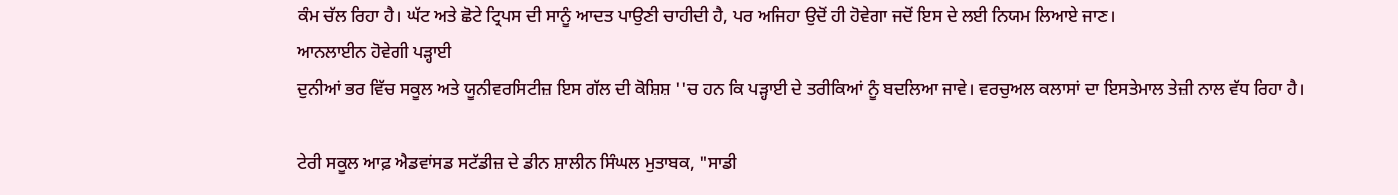ਕੰਮ ਚੱਲ ਰਿਹਾ ਹੈ। ਘੱਟ ਅਤੇ ਛੋਟੇ ਟ੍ਰਿਪਸ ਦੀ ਸਾਨੂੰ ਆਦਤ ਪਾਉਣੀ ਚਾਹੀਦੀ ਹੈ, ਪਰ ਅਜਿਹਾ ਉਦੋਂ ਹੀ ਹੋਵੇਗਾ ਜਦੋਂ ਇਸ ਦੇ ਲਈ ਨਿਯਮ ਲਿਆਏ ਜਾਣ।
ਆਨਲਾਈਨ ਹੋਵੇਗੀ ਪੜ੍ਹਾਈ
ਦੁਨੀਆਂ ਭਰ ਵਿੱਚ ਸਕੂਲ ਅਤੇ ਯੂਨੀਵਰਸਿਟੀਜ਼ ਇਸ ਗੱਲ ਦੀ ਕੋਸ਼ਿਸ਼ ''ਚ ਹਨ ਕਿ ਪੜ੍ਹਾਈ ਦੇ ਤਰੀਕਿਆਂ ਨੂੰ ਬਦਲਿਆ ਜਾਵੇ। ਵਰਚੁਅਲ ਕਲਾਸਾਂ ਦਾ ਇਸਤੇਮਾਲ ਤੇਜ਼ੀ ਨਾਲ ਵੱਧ ਰਿਹਾ ਹੈ।

ਟੇਰੀ ਸਕੂਲ ਆਫ਼ ਐਡਵਾਂਸਡ ਸਟੱਡੀਜ਼ ਦੇ ਡੀਨ ਸ਼ਾਲੀਨ ਸਿੰਘਲ ਮੁਤਾਬਕ, "ਸਾਡੀ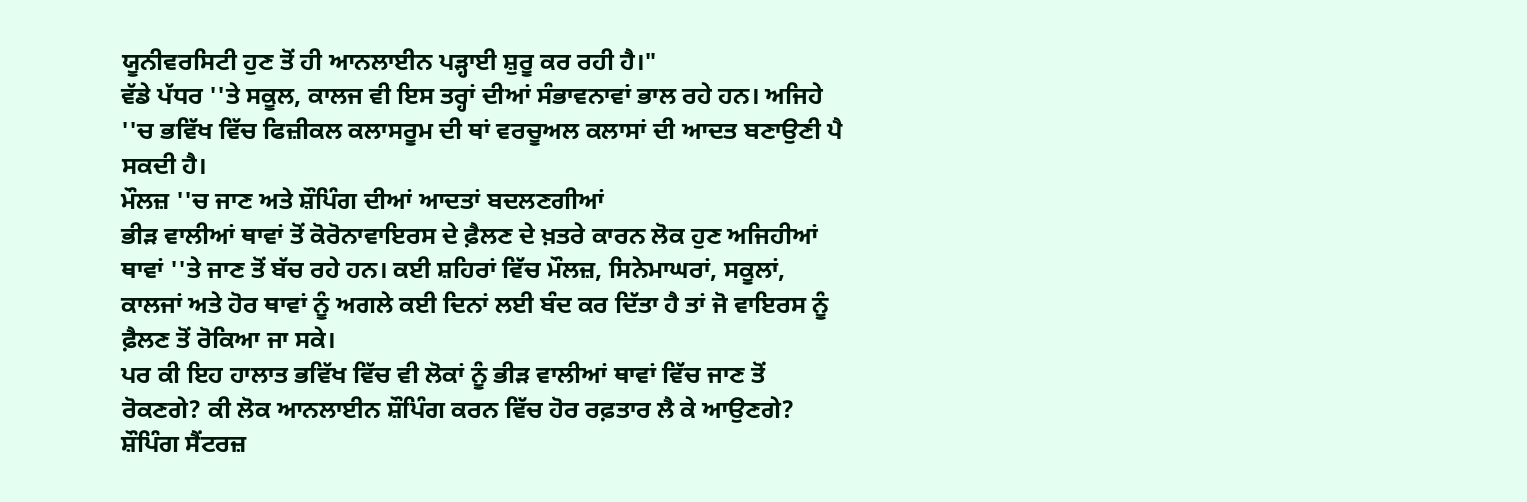ਯੂਨੀਵਰਸਿਟੀ ਹੁਣ ਤੋਂ ਹੀ ਆਨਲਾਈਨ ਪੜ੍ਹਾਈ ਸ਼ੁਰੂ ਕਰ ਰਹੀ ਹੈ।"
ਵੱਡੇ ਪੱਧਰ ''ਤੇ ਸਕੂਲ, ਕਾਲਜ ਵੀ ਇਸ ਤਰ੍ਹਾਂ ਦੀਆਂ ਸੰਭਾਵਨਾਵਾਂ ਭਾਲ ਰਹੇ ਹਨ। ਅਜਿਹੇ ''ਚ ਭਵਿੱਖ ਵਿੱਚ ਫਿਜ਼ੀਕਲ ਕਲਾਸਰੂਮ ਦੀ ਥਾਂ ਵਰਚੂਅਲ ਕਲਾਸਾਂ ਦੀ ਆਦਤ ਬਣਾਉਣੀ ਪੈ ਸਕਦੀ ਹੈ।
ਮੌਲਜ਼ ''ਚ ਜਾਣ ਅਤੇ ਸ਼ੌਪਿੰਗ ਦੀਆਂ ਆਦਤਾਂ ਬਦਲਣਗੀਆਂ
ਭੀੜ ਵਾਲੀਆਂ ਥਾਵਾਂ ਤੋਂ ਕੋਰੋਨਾਵਾਇਰਸ ਦੇ ਫ਼ੈਲਣ ਦੇ ਖ਼ਤਰੇ ਕਾਰਨ ਲੋਕ ਹੁਣ ਅਜਿਹੀਆਂ ਥਾਵਾਂ ''ਤੇ ਜਾਣ ਤੋਂ ਬੱਚ ਰਹੇ ਹਨ। ਕਈ ਸ਼ਹਿਰਾਂ ਵਿੱਚ ਮੌਲਜ਼, ਸਿਨੇਮਾਘਰਾਂ, ਸਕੂਲਾਂ, ਕਾਲਜਾਂ ਅਤੇ ਹੋਰ ਥਾਵਾਂ ਨੂੰ ਅਗਲੇ ਕਈ ਦਿਨਾਂ ਲਈ ਬੰਦ ਕਰ ਦਿੱਤਾ ਹੈ ਤਾਂ ਜੋ ਵਾਇਰਸ ਨੂੰ ਫ਼ੈਲਣ ਤੋਂ ਰੋਕਿਆ ਜਾ ਸਕੇ।
ਪਰ ਕੀ ਇਹ ਹਾਲਾਤ ਭਵਿੱਖ ਵਿੱਚ ਵੀ ਲੋਕਾਂ ਨੂੰ ਭੀੜ ਵਾਲੀਆਂ ਥਾਵਾਂ ਵਿੱਚ ਜਾਣ ਤੋਂ ਰੋਕਣਗੇ? ਕੀ ਲੋਕ ਆਨਲਾਈਨ ਸ਼ੌਪਿੰਗ ਕਰਨ ਵਿੱਚ ਹੋਰ ਰਫ਼ਤਾਰ ਲੈ ਕੇ ਆਉਣਗੇ?
ਸ਼ੌਪਿੰਗ ਸੈਂਟਰਜ਼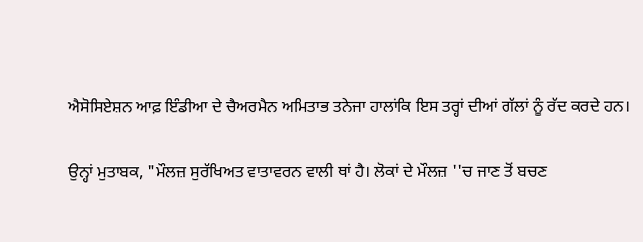ਐਸੋਸਿਏਸ਼ਨ ਆਫ਼ ਇੰਡੀਆ ਦੇ ਚੈਅਰਮੈਨ ਅਮਿਤਾਭ ਤਨੇਜਾ ਹਾਲਾਂਕਿ ਇਸ ਤਰ੍ਹਾਂ ਦੀਆਂ ਗੱਲਾਂ ਨੂੰ ਰੱਦ ਕਰਦੇ ਹਨ।

ਉਨ੍ਹਾਂ ਮੁਤਾਬਕ, "ਮੌਲਜ਼ ਸੁਰੱਖਿਅਤ ਵਾਤਾਵਰਨ ਵਾਲੀ ਥਾਂ ਹੈ। ਲੋਕਾਂ ਦੇ ਮੌਲਜ਼ ''ਚ ਜਾਣ ਤੋਂ ਬਚਣ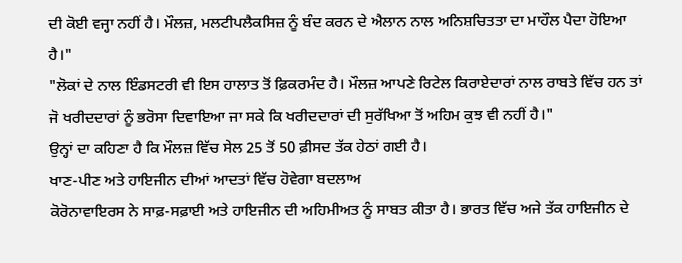ਦੀ ਕੋਈ ਵਜ੍ਹਾ ਨਹੀਂ ਹੈ। ਮੌਲਜ਼, ਮਲਟੀਪਲੈਕਸਿਜ਼ ਨੂੰ ਬੰਦ ਕਰਨ ਦੇ ਐਲਾਨ ਨਾਲ ਅਨਿਸ਼ਚਿਤਤਾ ਦਾ ਮਾਹੌਲ ਪੈਦਾ ਹੋਇਆ ਹੈ।"
"ਲੋਕਾਂ ਦੇ ਨਾਲ ਇੰਡਸਟਰੀ ਵੀ ਇਸ ਹਾਲਾਤ ਤੋਂ ਫ਼ਿਕਰਮੰਦ ਹੈ। ਮੌਲਜ਼ ਆਪਣੇ ਰਿਟੇਲ ਕਿਰਾਏਦਾਰਾਂ ਨਾਲ ਰਾਬਤੇ ਵਿੱਚ ਹਨ ਤਾਂ ਜੋ ਖਰੀਦਦਾਰਾਂ ਨੂੰ ਭਰੋਸਾ ਦਿਵਾਇਆ ਜਾ ਸਕੇ ਕਿ ਖਰੀਦਦਾਰਾਂ ਦੀ ਸੁਰੱਖਿਆ ਤੋਂ ਅਹਿਮ ਕੁਝ ਵੀ ਨਹੀਂ ਹੈ।"
ਉਨ੍ਹਾਂ ਦਾ ਕਹਿਣਾ ਹੈ ਕਿ ਮੌਲਜ਼ ਵਿੱਚ ਸੇਲ 25 ਤੋਂ 50 ਫ਼ੀਸਦ ਤੱਕ ਹੇਠਾਂ ਗਈ ਹੈ।
ਖਾਣ-ਪੀਣ ਅਤੇ ਹਾਇਜੀਨ ਦੀਆਂ ਆਦਤਾਂ ਵਿੱਚ ਹੋਵੇਗਾ ਬਦਲਾਅ
ਕੋਰੋਨਾਵਾਇਰਸ ਨੇ ਸਾਫ਼-ਸਫ਼ਾਈ ਅਤੇ ਹਾਇਜੀਨ ਦੀ ਅਹਿਮੀਅਤ ਨੂੰ ਸਾਬਤ ਕੀਤਾ ਹੈ। ਭਾਰਤ ਵਿੱਚ ਅਜੇ ਤੱਕ ਹਾਇਜੀਨ ਦੇ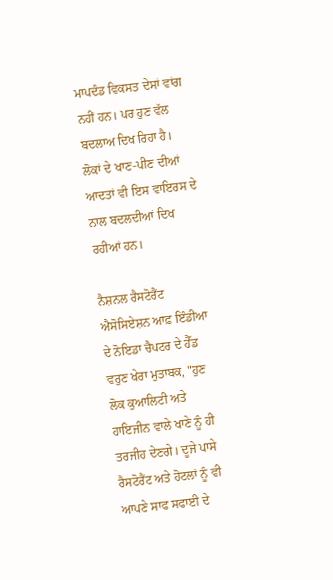ਮਾਪਦੰਡ ਵਿਕਸਤ ਦੇਸਾਂ ਵਾਂਗ ਨਹੀਂ ਹਨ। ਪਰ ਹੁਣ ਵੱਲ ਬਦਲਾਅ ਦਿਖ ਰਿਹਾ ਹੈ।
ਲੋਕਾਂ ਦੇ ਖਾਣ-ਪੀਣ ਦੀਆਂ ਆਦਤਾਂ ਵੀ ਇਸ ਵਾਇਰਸ ਦੇ ਨਾਲ ਬਦਲਦੀਆਂ ਦਿਖ ਰਹੀਆਂ ਹਨ।

ਨੈਸ਼ਨਲ ਰੈਸਟੋਰੈਂਟ ਐਸੋਸਿਏਸ਼ਨ ਆਫ਼ ਇੰਡੀਆ ਦੇ ਨੋਇਡਾ ਚੈਪਟਰ ਦੇ ਹੈੱਡ ਵਰੁਣ ਖੇਰਾ ਮੁਤਾਬਕ, "ਹੁਣ ਲੋਕ ਕੁਆਲਿਟੀ ਅਤੇ ਹਾਇਜੀਨ ਵਾਲੇ ਖਾਣੇ ਨੂੰ ਹੀ ਤਰਜੀਹ ਦੇਣਗੇ। ਦੂਜੇ ਪਾਸੇ ਰੈਸਟੋਰੈਂਟ ਅਤੇ ਹੋਟਲਾਂ ਨੂੰ ਵੀ ਆਪਣੇ ਸਾਫ ਸਫਾਈ ਦੇ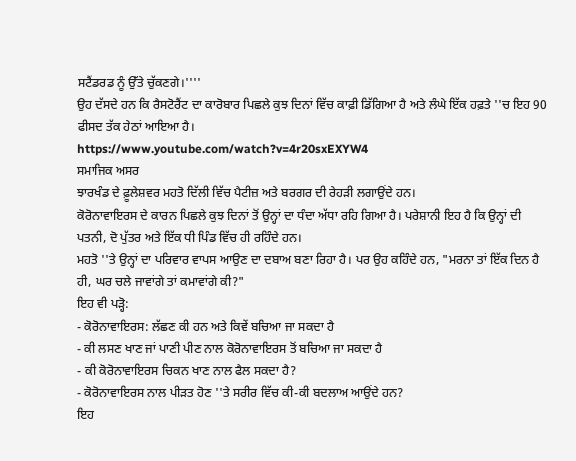ਸਟੈਂਡਰਡ ਨੂੰ ਉੱਤੇ ਚੁੱਕਣਗੇ।''''
ਉਹ ਦੱਸਦੇ ਹਨ ਕਿ ਰੈਸਟੋਰੈਂਟ ਦਾ ਕਾਰੋਬਾਰ ਪਿਛਲੇ ਕੁਝ ਦਿਨਾਂ ਵਿੱਚ ਕਾਫ਼ੀ ਡਿੱਗਿਆ ਹੈ ਅਤੇ ਲੰਘੇ ਇੱਕ ਹਫ਼ਤੇ ''ਚ ਇਹ 90 ਫੀਸਦ ਤੱਕ ਹੇਠਾਂ ਆਇਆ ਹੈ।
https://www.youtube.com/watch?v=4r20sxEXYW4
ਸਮਾਜਿਕ ਅਸਰ
ਝਾਰਖੰਡ ਦੇ ਫ਼ੂਲੇਸ਼ਵਰ ਮਹਤੋ ਦਿੱਲੀ ਵਿੱਚ ਪੈਟੀਜ਼ ਅਤੇ ਬਰਗਰ ਦੀ ਰੇਹੜੀ ਲਗਾਉਂਦੇ ਹਨ।
ਕੋਰੋਨਾਵਾਇਰਸ ਦੇ ਕਾਰਨ ਪਿਛਲੇ ਕੁਝ ਦਿਨਾਂ ਤੋਂ ਉਨ੍ਹਾਂ ਦਾ ਧੰਦਾ ਅੱਧਾ ਰਹਿ ਗਿਆ ਹੈ। ਪਰੇਸ਼ਾਨੀ ਇਹ ਹੈ ਕਿ ਉਨ੍ਹਾਂ ਦੀ ਪਤਨੀ, ਦੋ ਪੁੱਤਰ ਅਤੇ ਇੱਕ ਧੀ ਪਿੰਡ ਵਿੱਚ ਹੀ ਰਹਿੰਦੇ ਹਨ।
ਮਹਤੋ ''ਤੇ ਉਨ੍ਹਾਂ ਦਾ ਪਰਿਵਾਰ ਵਾਪਸ ਆਉਣ ਦਾ ਦਬਾਅ ਬਣਾ ਰਿਹਾ ਹੈ। ਪਰ ਉਹ ਕਹਿੰਦੇ ਹਨ, "ਮਰਨਾ ਤਾਂ ਇੱਕ ਦਿਨ ਹੈ ਹੀ, ਘਰ ਚਲੇ ਜਾਵਾਂਗੇ ਤਾਂ ਕਮਾਵਾਂਗੇ ਕੀ?"
ਇਹ ਵੀ ਪੜ੍ਹੋ:
- ਕੋਰੋਨਾਵਾਇਰਸ: ਲੱਛਣ ਕੀ ਹਨ ਅਤੇ ਕਿਵੇਂ ਬਚਿਆ ਜਾ ਸਕਦਾ ਹੈ
- ਕੀ ਲਸਣ ਖਾਣ ਜਾਂ ਪਾਣੀ ਪੀਣ ਨਾਲ ਕੋਰੋਨਾਵਾਇਰਸ ਤੋਂ ਬਚਿਆ ਜਾ ਸਕਦਾ ਹੈ
- ਕੀ ਕੋਰੋਨਾਵਾਇਰਸ ਚਿਕਨ ਖਾਣ ਨਾਲ ਫੈਲ ਸਕਦਾ ਹੈ?
- ਕੋਰੋਨਾਵਾਇਰਸ ਨਾਲ ਪੀੜਤ ਹੋਣ ''ਤੇ ਸਰੀਰ ਵਿੱਚ ਕੀ-ਕੀ ਬਦਲਾਅ ਆਉਂਦੇ ਹਨ?
ਇਹ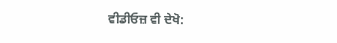ਵੀਡੀਓਜ਼ ਵੀ ਦੇਖੋ: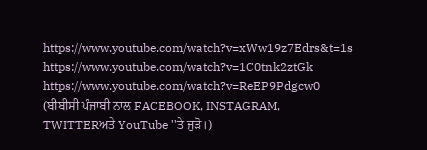https://www.youtube.com/watch?v=xWw19z7Edrs&t=1s
https://www.youtube.com/watch?v=1C0tnk2ztGk
https://www.youtube.com/watch?v=ReEP9Pdgcw0
(ਬੀਬੀਸੀ ਪੰਜਾਬੀ ਨਾਲ FACEBOOK, INSTAGRAM, TWITTERਅਤੇ YouTube ''ਤੇ ਜੁੜੋ।)